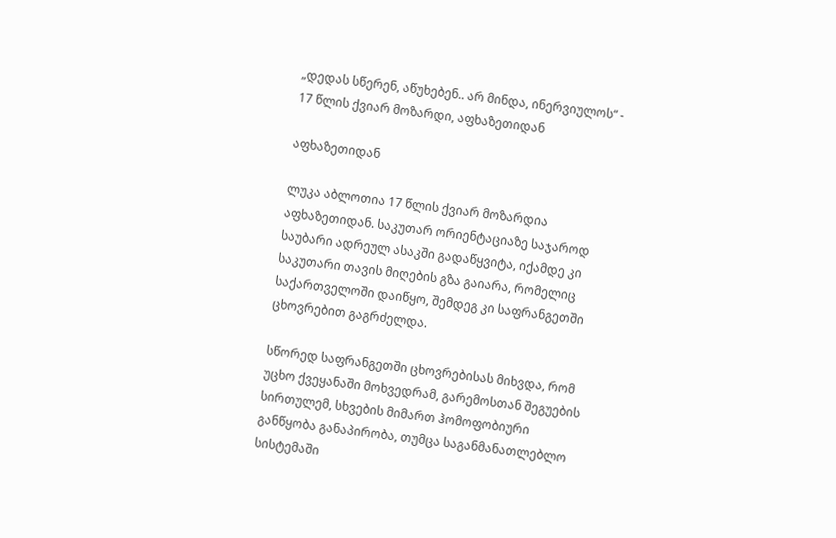„დედას სწერენ, აწუხებენ.. არ მინდა, ინერვიულოს“ - 17 წლის ქვიარ მოზარდი, აფხაზეთიდან

აფხაზეთიდან

ლუკა აბლოთია 17 წლის ქვიარ მოზარდია აფხაზეთიდან. საკუთარ ორიენტაციაზე საჯაროდ საუბარი ადრეულ ასაკში გადაწყვიტა, იქამდე კი საკუთარი თავის მიღების გზა გაიარა, რომელიც საქართველოში დაიწყო, შემდეგ კი საფრანგეთში ცხოვრებით გაგრძელდა.

სწორედ საფრანგეთში ცხოვრებისას მიხვდა, რომ უცხო ქვეყანაში მოხვედრამ, გარემოსთან შეგუების სირთულემ, სხვების მიმართ ჰომოფობიური განწყობა განაპირობა, თუმცა საგანმანათლებლო სისტემაში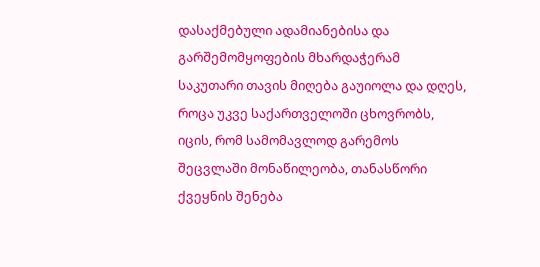დასაქმებული ადამიანებისა და გარშემომყოფების მხარდაჭერამ საკუთარი თავის მიღება გაუიოლა და დღეს, როცა უკვე საქართველოში ცხოვრობს, იცის, რომ სამომავლოდ გარემოს შეცვლაში მონაწილეობა, თანასწორი ქვეყნის შენება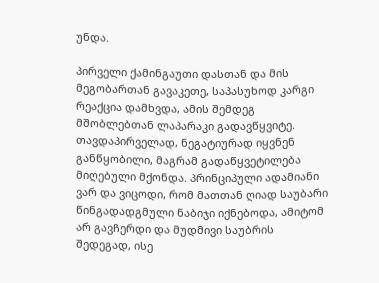უნდა.

პირველი ქამინგაუთი დასთან და მის მეგობართან გავაკეთე, საპასუხოდ კარგი რეაქცია დამხვდა, ამის შემდეგ მშობლებთან ლაპარაკი გადავწყვიტე. თავდაპირველად, ნეგატიურად იყვნენ განწყობილი, მაგრამ გადაწყვეტილება მიღებული მქონდა. პრინციპული ადამიანი ვარ და ვიცოდი, რომ მათთან ღიად საუბარი წინგადადგმული ნაბიჯი იქნებოდა, ამიტომ არ გავჩერდი და მუდმივი საუბრის შედეგად, ისე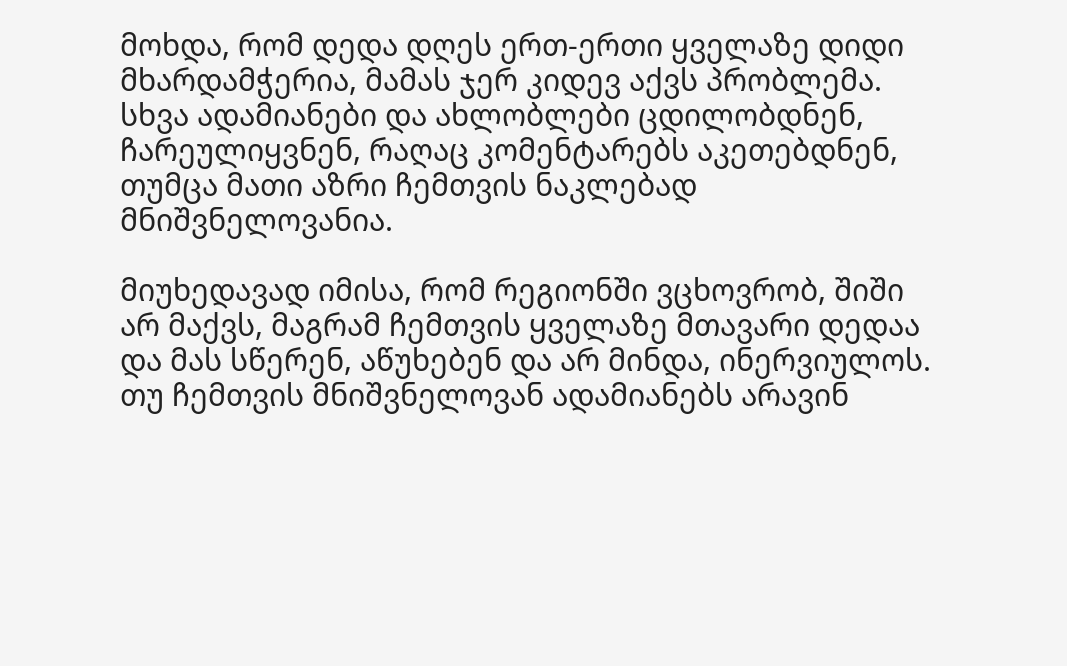მოხდა, რომ დედა დღეს ერთ-ერთი ყველაზე დიდი მხარდამჭერია, მამას ჯერ კიდევ აქვს პრობლემა. სხვა ადამიანები და ახლობლები ცდილობდნენ, ჩარეულიყვნენ, რაღაც კომენტარებს აკეთებდნენ, თუმცა მათი აზრი ჩემთვის ნაკლებად მნიშვნელოვანია.

მიუხედავად იმისა, რომ რეგიონში ვცხოვრობ, შიში არ მაქვს, მაგრამ ჩემთვის ყველაზე მთავარი დედაა და მას სწერენ, აწუხებენ და არ მინდა, ინერვიულოს. თუ ჩემთვის მნიშვნელოვან ადამიანებს არავინ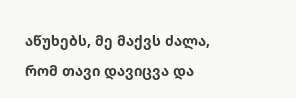აწუხებს, მე მაქვს ძალა, რომ თავი დავიცვა და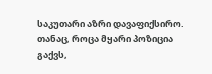საკუთარი აზრი დავაფიქსირო. თანაც, როცა მყარი პოზიცია გაქვს,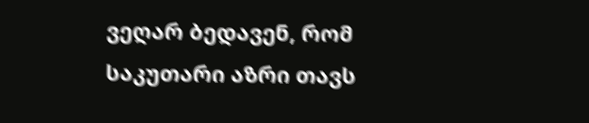ვეღარ ბედავენ, რომ საკუთარი აზრი თავს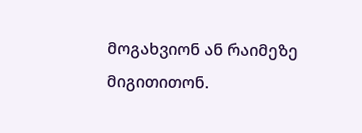მოგახვიონ ან რაიმეზე მიგითითონ.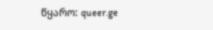წყარო: queer.ge